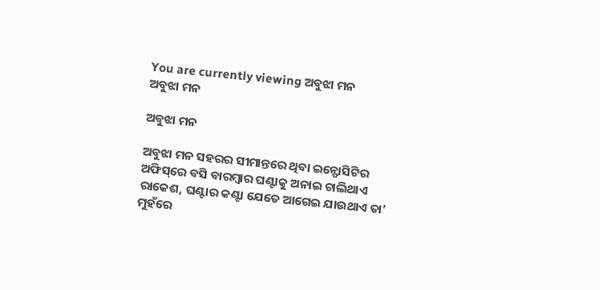You are currently viewing ଅବୁଝା ମନ
ଅବୁଝା ମନ

ଅବୁଝା ମନ

ଅବୁଝା ମନ ସହରର ସୀମାନ୍ତରେ ଥିବା ଇନ୍ଫୋସିଟିର ଅଫିସ୍‌ରେ ବସି ବାରମ୍ବାର ଘଣ୍ଟାକୁ ଅନାଇ ଚାଲିଥାଏ ରାକେଶ, ଘଣ୍ଟାର କଣ୍ଟା ଯେତେ ଆଗେଇ ଯାଉଥାଏ ତା’ ମୁହଁରେ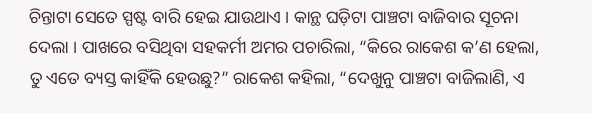ଚିନ୍ତାଟା ସେତେ ସ୍ପଷ୍ଟ ବାରି ହେଇ ଯାଉଥାଏ । କାନ୍ଥ ଘଡ଼ିଟା ପାଞ୍ଚଟା ବାଜିବାର ସୂଚନା ଦେଲା । ପାଖରେ ବସିଥିବା ସହକର୍ମୀ ଅମର ପଚାରିଲା, “କିରେ ରାକେଶ କ’ଣ ହେଲା, ତୁ ଏତେ ବ୍ୟସ୍ତ କାହିଁକି ହେଉଛୁ?” ରାକେଶ କ‌ହିଲା, “ଦେଖୁନୁ ପାଞ୍ଚଟା ବାଜିଲାଣି, ଏ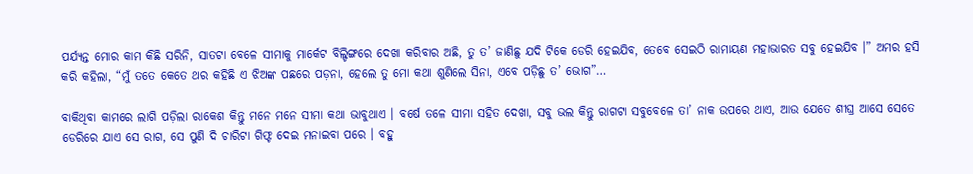ପର୍ଯ୍ୟନ୍ତ ମୋର କାମ କିଛି ସରିନି, ସାତଟା ବେଳେ ସୀମାକୁ ମାର୍କେଟ ବିଲ୍ଡିଙ୍ଗରେ ଦେଖା କରିବାର ଅଛି, ତୁ ତ’ ଜାଣିଛୁ ଯଦି ଟିକେ ଡେରି ହେଇଯିବ, ତେବେ ସେଇଠି ରାମାୟଣ ମହାଭାରତ ସବୁ ହେଇଯିବ ।” ଅମର ହସି କରି କହିଲା, “ମୁଁ ତତେ କେତେ ଥର କହିଛି ଏ ଝିଅଙ୍କ ପଛରେ ପଡ଼ନା, ହେଲେ ତୁ ମୋ କଥା ଶୁଣିଲେ ସିନା, ଏବେ ପଡ଼ିଛୁ ତ’ ଭୋଗ”…

ବାକିଥିବା କାମରେ ଲାଗି ପଡ଼ିଲା ରାକେଶ କିନ୍ତୁ ମନେ ମନେ ସୀମା କଥା ଭାବୁଥାଏ । ବର୍ଷେ ତଳେ ସୀମା ସହିତ ଦେଖା, ସବୁ ଭଲ କିନ୍ତୁ ରାଗଟା ସବୁବେଳେ ତା’ ନାକ ଉପରେ ଥାଏ, ଆଉ ଯେତେ ଶୀଘ୍ର ଆସେ ସେତେ ଡେରିରେ ଯାଏ ସେ ରାଗ, ସେ ପୁଣି ଦି ଚାରିଟା ଗିଫ୍ଟ ଦେଇ ମନାଇବା ପରେ । ବହୁ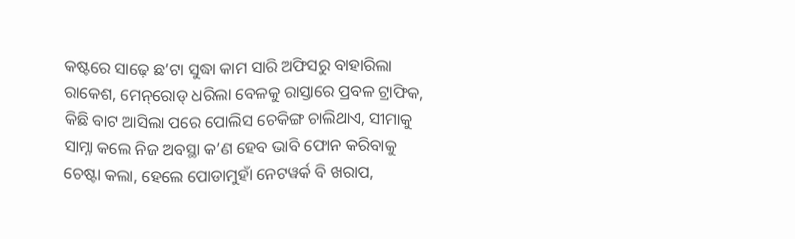କଷ୍ଟରେ ସାଢ଼େ ଛ’ଟା ସୁଦ୍ଧା କାମ ସାରି ଅଫିସରୁ ବାହାରିଲା ରାକେଶ, ମେନ୍‌ରୋଡ୍ ଧରିଲା ବେଳକୁ ରାସ୍ତାରେ ପ୍ରବଳ ଟ୍ରାଫିକ, କିଛି ବାଟ ଆସିଲା ପରେ ପୋଲିସ ଚେକିଙ୍ଗ ଚାଲିଥାଏ, ସୀମାକୁ ସାମ୍ନା କଲେ ନିଜ ଅବସ୍ଥା କ’ଣ ହେବ ଭାବି ଫୋନ କରିବାକୁ ଚେଷ୍ଟା କଲା, ହେଲେ ପୋଡାମୁହାଁ ନେଟୱର୍କ ବି ଖରାପ,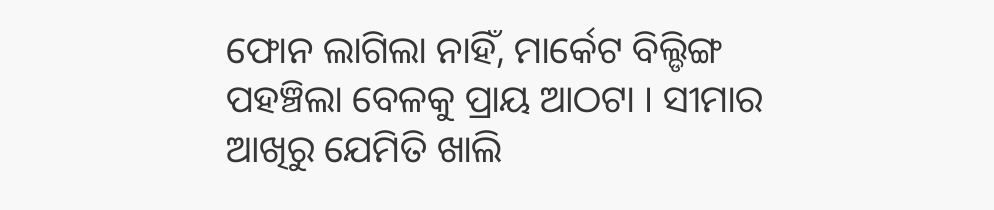ଫୋନ ଲାଗିଲା ନାହିଁ, ମାର୍କେଟ ବିଲ୍ଡିଙ୍ଗ ପହଞ୍ଚିଲା ବେଳକୁ ପ୍ରାୟ ଆଠଟା । ସୀମାର ଆଖିରୁ ଯେମିତି ଖାଲି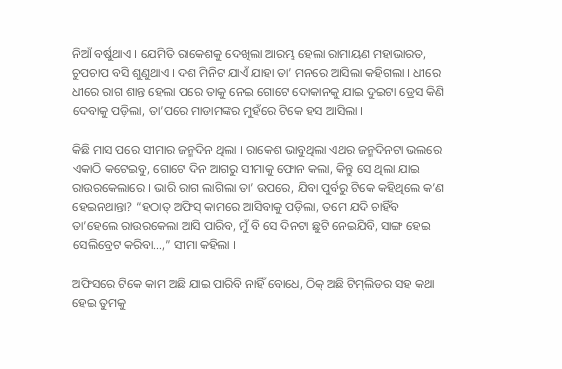ନିଆଁ ବର୍ଷୁଥାଏ । ଯେମିତି ରାକେଶକୁ ଦେଖିଲା ଆରମ୍ଭ ହେଲା ରାମାୟଣ ମହାଭାରତ, ଚୁପଚାପ ବସି ଶୁଣୁଥାଏ । ଦଶ ମିନିଟ ଯାଏଁ ଯାହା ତା’ ମନରେ ଆସିଲା କହିଗଲା । ଧୀରେ ଧୀରେ ରାଗ ଶାନ୍ତ ହେଲା ପରେ ତାକୁ ନେଇ ଗୋଟେ ଦୋକାନକୁ ଯାଇ ଦୁଇଟା ଡ୍ରେସ କିଣି ଦେବାକୁ ପଡ଼ିଲା, ତା’ପରେ ମାଡାମଙ୍କର ମୁହଁରେ ଟିକେ ହସ ଆସିଲା ।

କିଛି ମାସ ପରେ ସୀମାର ଜନ୍ମଦିନ ଥିଲା । ରାକେଶ ଭାବୁଥିଲା ଏଥର ଜନ୍ମଦିନଟା ଭଲରେ ଏକାଠି କଟେଇବୁ, ଗୋଟେ ଦିନ ଆଗରୁ ସୀମାକୁ ଫୋନ କଲା, କିନ୍ତୁ ସେ ଥିଲା ଯାଇ ରାଉରକେଲାରେ । ଭାରି ରାଗ ଲାଗିଲା ତା’ ଉପରେ, ଯିବା ପୁର୍ବରୁ ଟିକେ କହିଥିଲେ କ’ଣ ହେଇନଥାନ୍ତା? “ହଠାତ୍ ଅଫିସ୍ କାମରେ ଆସିବାକୁ ପଡ଼ିଲା, ତମେ ଯଦି ଚାହିଁବ ତା’ହେଲେ ରାଉରକେଲା ଆସି ପାରିବ, ମୁଁ ବି ସେ ଦିନଟା ଛୁଟି ନେଇଯିବି, ସାଙ୍ଗ ହେଇ ସେଲିବ୍ରେଟ କରିବା…,” ସୀମା କ‌ହିଲା ।

ଅଫିସରେ ଟିକେ କାମ ଅଛି ଯାଇ ପାରିବି ନାହିଁ ବୋଧେ, ଠିକ୍ ଅଛି ଟିମ୍‌ଲିଡର ସହ କଥା ହେଇ ତୁମକୁ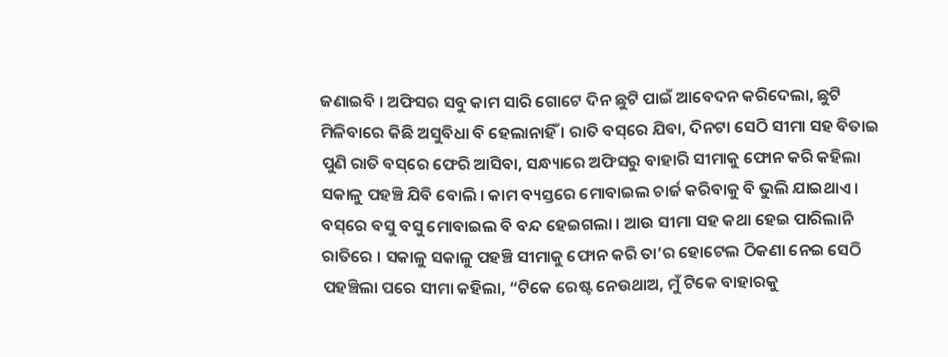ଜଣାଇବି । ଅଫିସର ସବୁ କାମ ସାରି ଗୋଟେ ଦିନ ଛୁଟି ପାଇଁ ଆବେଦନ କରିଦେଲା, ଛୁଟି ମିଳିବାରେ କିଛି ଅସୁବିଧା ବି ହେଲାନାହିଁ । ରାତି ବସ୍‌ରେ ଯିବା, ଦିନଟା ସେଠି ସୀମା ସହ ବିତାଇ ପୁଣି ରାତି ବସ୍‌ରେ ଫେରି ଆସିବା, ସନ୍ଧ୍ୟାରେ ଅଫିସରୁ ବାହାରି ସୀମାକୁ ଫୋନ କରି କହିଲା ସକାଳୁ ପହଞ୍ଚି ଯିବି ବୋଲି । କାମ ବ୍ୟସ୍ତରେ ମୋବାଇଲ ଚାର୍ଜ କରିବାକୁ ବି ଭୁଲି ଯାଇଥାଏ । ବସ୍‌ରେ ବସୁ ବସୁ ମୋବାଇଲ ବି ବନ୍ଦ ହେଇଗଲା । ଆଉ ସୀମା ସହ କଥା ହେଇ ପାରିଲାନି ରାତିରେ । ସକାଳୁ ସକାଳୁ ପହଞ୍ଚି ସୀମାକୁ ଫୋନ କରି ତା’ର ହୋଟେଲ ଠିକଣା ନେଇ ସେଠି ପହଞ୍ଚିଲା ପରେ ସୀମା କହିଲା, “ଟିକେ ରେଷ୍ଟ ନେଉଥାଅ, ମୁଁ ଟିକେ ବାହାରକୁ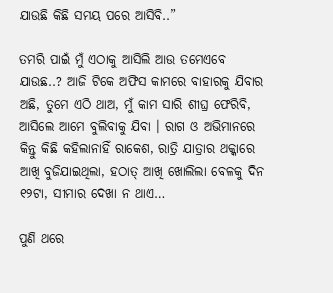ଯାଉଛି କିଛି ସମୟ ପରେ ଆସିବି..”

ତମରି ପାଇଁ ମୁଁ ଏଠାକୁ ଆସିଲି ଆଉ ତମେଏବେ ଯାଉଛ..? ଆଜି ଟିକେ ଅଫିସ କାମରେ ବାହାରକୁ ଯିବାର ଅଛି, ତୁମେ ଏଠି ଥାଅ, ମୁଁ କାମ ସାରି ଶୀଘ୍ର ଫେରିବି, ଆସିଲେ ଆମେ ବୁଲିବାକୁ ଯିବା । ରାଗ ଓ ଅଭିମାନରେ କିନ୍ତୁ କିଛି କହିଲାନାହିଁ ରାକେଶ, ରାତ୍ରି ଯାତ୍ରାର ଥକ୍କାରେ ଆଖି ବୁଜିଯାଇଥିଲା, ହଠାତ୍ ଆଖି ଖୋଲିଲା ବେଳକୁ ଦିନ ୧୨ଟା, ସୀମାର ଦେଖା ନ ଥାଏ…

ପୁଣି ଥରେ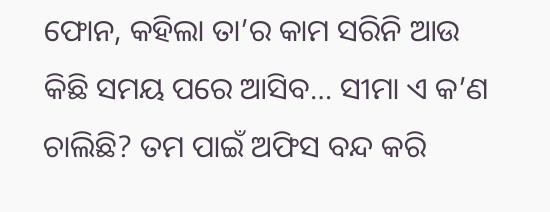ଫୋନ, କହିଲା ତା’ର କାମ ସରିନି ଆଉ କିଛି ସମୟ ପରେ ଆସିବ… ସୀମା ଏ କ’ଣ ଚାଲିଛି? ତମ ପାଇଁ ଅଫିସ ବନ୍ଦ କରି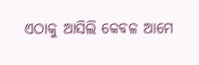ଏଠାକୁ ଆସିଲି କେବଳ ଆମେ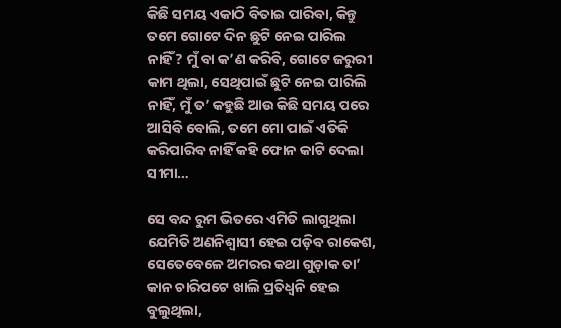କିଛି ସମୟ ଏକାଠି ବିତାଇ ପାରିବା, କିନ୍ତୁ ତମେ ଗୋଟେ ଦିନ ଛୁଟି ନେଇ ପାରିଲ ନାହିଁ? ମୁଁ ବା କ’ଣ କରିବି, ଗୋଟେ ଜରୁରୀ କାମ ଥିଲା, ସେଥିପାଇଁ ଛୁଟି ନେଇ ପାରିଲି ନାହିଁ, ମୁଁ ତ’ କହୁଛି ଆଉ କିଛି ସମୟ ପରେ ଆସିବି ବୋଲି, ତମେ ମୋ ପାଇଁ ଏତିକି କରିପାରିବ ନାହିଁ କହି ଫୋନ କାଟି ଦେଲା ସୀମା…

ସେ ବନ୍ଦ ରୁମ ଭିତରେ ଏମିତି ଲାଗୁଥିଲା ଯେମିତି ଅଣନିଶ୍ୱାସୀ ହେଇ ପଡ଼ିବ ରାକେଶ, ସେତେବେଳେ ଅମରର କଥା ଗୁଡ଼ାକ ତା’ କାନ ଚାରିପଟେ ଖାଲି ପ୍ରତିଧ୍ୱନି ହେଇ ବୁଲୁଥିଲା,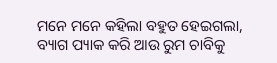ମନେ ମନେ କହିଲା ବହୁତ ହେଇଗଲା, ବ୍ୟାଗ ପ୍ୟାକ କରି ଆଉ ରୁମ ଚାବିକୁ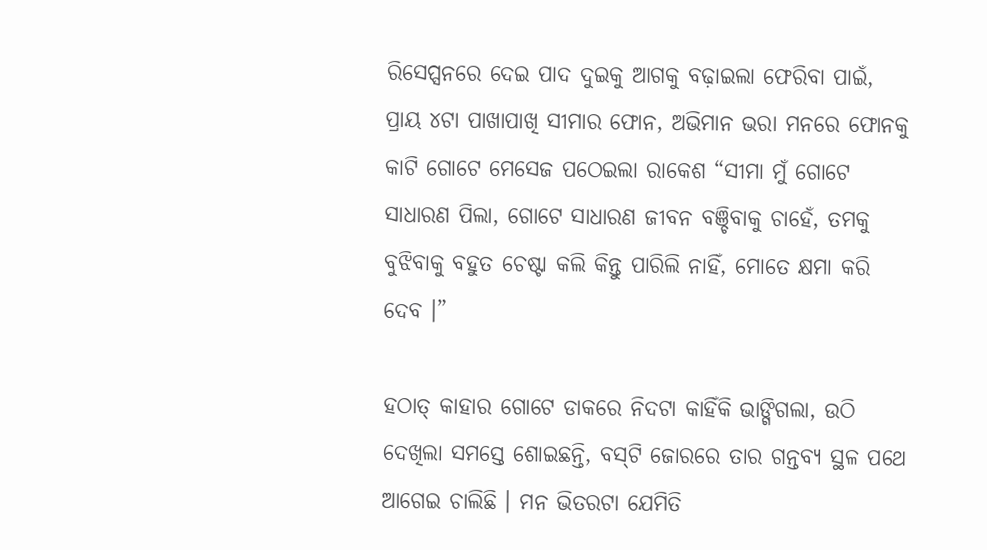ରିସେପ୍ସନରେ ଦେଇ ପାଦ ଦୁଇକୁ ଆଗକୁ ବଢ଼ାଇଲା ଫେରିବା ପାଇଁ, ପ୍ରାୟ ୪ଟା ପାଖାପାଖି ସୀମାର ଫୋନ, ଅଭିମାନ ଭରା ମନରେ ଫୋନକୁ କାଟି ଗୋଟେ ମେସେଜ ପଠେଇଲା ରାକେଶ “ସୀମା ମୁଁ ଗୋଟେ ସାଧାରଣ ପିଲା, ଗୋଟେ ସାଧାରଣ ଜୀବନ ବଞ୍ଚିବାକୁ ଚାହେଁ, ତମକୁ ବୁଝିବାକୁ ବହୁତ ଚେଷ୍ଟା କଲି କିନ୍ତୁ ପାରିଲି ନାହିଁ, ମୋତେ କ୍ଷମା କରି ଦେବ ।”

ହଠାତ୍ କାହାର ଗୋଟେ ଡାକରେ ନିଦଟା କାହିଁକି ଭାଙ୍ଗିଗଲା, ଉଠି ଦେଖିଲା ସମସ୍ତେ ଶୋଇଛନ୍ତି, ବସ୍‌ଟି ଜୋରରେ ତାର ଗନ୍ତବ୍ୟ ସ୍ଥଳ ପଥେ ଆଗେଇ ଚାଲିଛି । ମନ ଭିତରଟା ଯେମିତି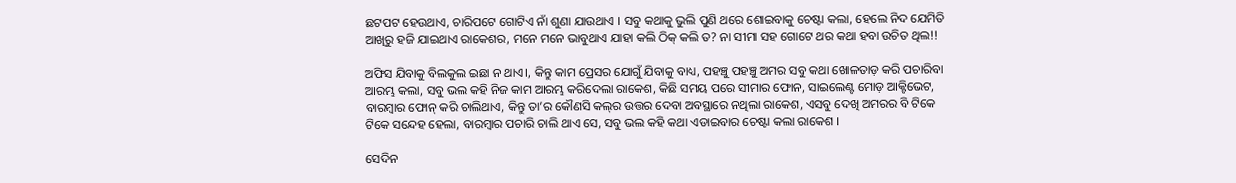ଛଟପଟ ହେଉଥାଏ, ଚାରିପଟେ ଗୋଟିଏ ନାଁ ଶୁଣା ଯାଉଥାଏ । ସବୁ କଥାକୁ ଭୁଲି ପୁଣି ଥରେ ଶୋଇବାକୁ ଚେଷ୍ଟା କଲା, ହେଲେ ନିଦ ଯେମିତି ଆଖିରୁ ହଜି ଯାଇଥାଏ ରାକେଶର, ମନେ ମନେ ଭାବୁଥାଏ ଯାହା କଲି ଠିକ୍ କଲି ତ? ନା ସୀମା ସହ ଗୋଟେ ଥର କଥା ହବା ଉଚିତ ଥିଲ!!

ଅଫିସ ଯିବାକୁ ବିଲକୁଲ ଇଛା ନ ଥାଏ।, କିନ୍ତୁ କାମ ପ୍ରେସର ଯୋଗୁଁ ଯିବାକୁ ବାଧ୍ୟ, ପହଞ୍ଚୁ ପହଞ୍ଚୁ ଅମର ସବୁ କଥା ଖୋଳତାଡ଼ କରି ପଚାରିବା ଆରମ୍ଭ କଲା, ସବୁ ଭଲ କହି ନିଜ କାମ ଆରମ୍ଭ କରିଦେଲା ରାକେଶ, କିଛି ସମୟ ପରେ ସୀମାର ଫୋନ, ସାଇଲେଣ୍ଟ ମୋଡ଼ ଆକ୍ଟିଭେଟ, ବାରମ୍ବାର ଫୋନ୍ କରି ଚାଲିଥାଏ, କିନ୍ତୁ ତା’ର କୌଣସି କଲ୍‌ର ଉତ୍ତର ଦେବା ଅବସ୍ଥାରେ ନଥିଲା ରାକେଶ, ଏସବୁ ଦେଖି ଅମରର ବି ଟିକେ ଟିକେ ସନ୍ଦେହ ହେଲା, ବାରମ୍ବାର ପଚାରି ଚାଲି ଥାଏ ସେ, ସବୁ ଭଲ କହି କଥା ଏଡାଇବାର ଚେଷ୍ଟା କଲା ରାକେଶ ।

ସେଦିନ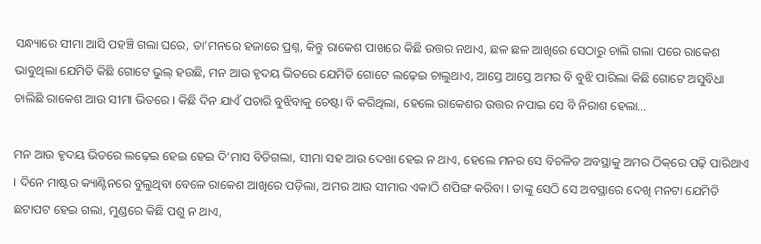ସନ୍ଧ୍ୟାରେ ସୀମା ଆସି ପହଞ୍ଚି ଗଲା ଘରେ, ତା’ମନରେ ହଜାରେ ପ୍ରଶ୍ନ, କିନ୍ତୁ ରାକେଶ ପାଖରେ କିଛି ଉତ୍ତର ନଥାଏ, ଛଳ ଛଳ ଆଖିରେ ସେଠାରୁ ଚାଲି ଗଲା ପରେ ରାକେଶ ଭାବୁଥିଲା ଯେମିତି କିଛି ଗୋଟେ ଭୁଲ୍ ହଉଛି, ମନ ଆଉ ହୃଦୟ ଭିତରେ ଯେମିତି ଗୋଟେ ଲଢ଼େଇ ଚାଲୁଥାଏ, ଆସ୍ତେ ଆସ୍ତେ ଅମର ବି ବୁଝି ପାରିଲା କିଛି ଗୋଟେ ଅସୁବିଧା ଚାଲିଛି ରାକେଶ ଆଉ ସୀମା ଭିତରେ । କିଛି ଦିନ ଯାଏଁ ପଚାରି ବୁଝିବାକୁ ଚେଷ୍ଟା ବି କରିଥିଲା, ହେଲେ ରାକେଶର ଉତ୍ତର ନପାଇ ସେ ବି ନିରାଶ ହେଲା…

ମନ ଆଉ ହୃଦୟ ଭିତରେ ଲଢ଼େଇ ହେଇ ହେଇ ଦି’ମାସ ବିତିଗଲା, ସୀମା ସହ ଆଉ ଦେଖା ହେଇ ନ ଥାଏ, ହେଲେ ମନର ସେ ବିଚଳିତ ଅବସ୍ଥାକୁ ଅମର ଠିକ୍‌ରେ ପଢ଼ି ପାରିଥାଏ । ଦିନେ ମାଷ୍ଟର କ୍ୟାଣ୍ଟିନରେ ବୁଲୁଥିବା ବେଳେ ରାକେଶ ଆଖିରେ ପଡ଼ିଲା, ଅମର ଆଉ ସୀମାର ଏକାଠି ଶପିଙ୍ଗ କରିବା । ତାଙ୍କୁ ସେଠି ସେ ଅବସ୍ଥାରେ ଦେଖି ମନଟା ଯେମିତି ଛଟାପଟ ହେଇ ଗଲା, ମୁଣ୍ଡରେ କିଛି ପଶୁ ନ ଥାଏ,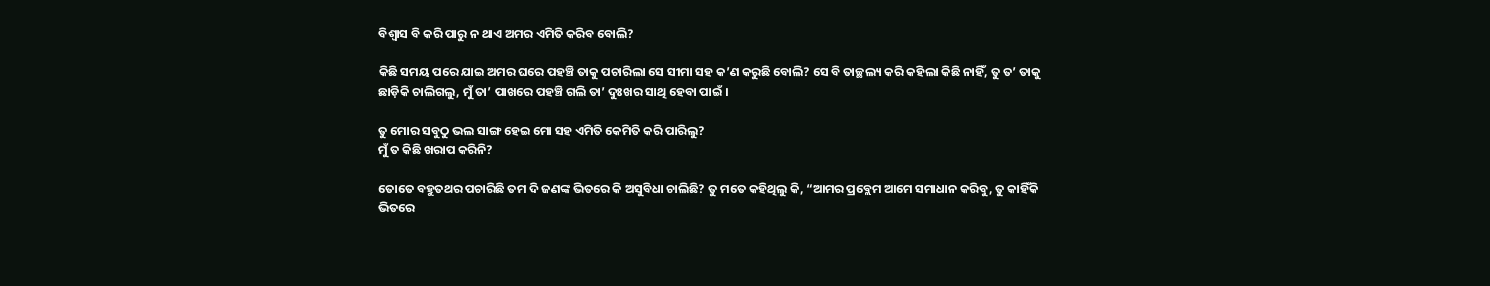ବିଶ୍ୱାସ ବି କରି ପାରୁ ନ ଥାଏ ଅମର ଏମିତି କରିବ ବୋଲି?

କିଛି ସମୟ ପରେ ଯାଇ ଅମର ଘରେ ପହଞ୍ଚି ତାକୁ ପଚାରିଲା ସେ ସୀମା ସହ କ’ଣ କରୁଛି ବୋଲି? ସେ ବି ତାଚ୍ଛଲ୍ୟ କରି କହିଲା କିଛି ନାହିଁ, ତୁ ତ’ ତାକୁ ଛାଡ଼ିକି ଚାଲିଗଲୁ, ମୁଁ ତା’ ପାଖରେ ପହଞ୍ଚି ଗଲି ତା’ ଦୁଃଖର ସାଥି ହେବା ପାଇଁ ।

ତୁ ମୋର ସବୁଠୁ ଭଲ ସାଙ୍ଗ ହେଇ ମୋ ସହ ଏମିତି କେମିତି କରି ପାରିଲୁ?
ମୁଁ ତ କିଛି ଖରାପ କରିନି?

ତୋତେ ବହୁତଥର ପଚାରିଛି ତମ ଦି ଜଣଙ୍କ ଭିତରେ କି ଅସୁବିଧା ଚାଲିଛି? ତୁ ମତେ କହିଥିଲୁ କି, “ଆମର ପ୍ରବ୍ଲେମ ଆମେ ସମାଧାନ କରିବୁ, ତୁ କାହିଁକି ଭିତରେ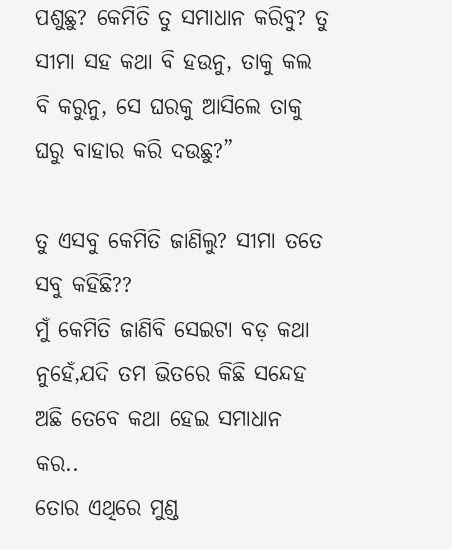ପଶୁଛୁ? କେମିତି ତୁ ସମାଧାନ କରିବୁ? ତୁ ସୀମା ସହ କଥା ବି ହଉନୁ, ତାକୁ କଲ ବି କରୁନୁ, ସେ ଘରକୁ ଆସିଲେ ତାକୁ ଘରୁ ବାହାର କରି ଦଉଛୁ?”

ତୁ ଏସବୁ କେମିତି ଜାଣିଲୁ? ସୀମା ତତେ ସବୁ କହିଛି??
ମୁଁ କେମିତି ଜାଣିବି ସେଇଟା ବଡ଼ କଥା ନୁହେଁ,ଯଦି ତମ ଭିତରେ କିଛି ସନ୍ଦେହ ଅଛି ତେବେ କଥା ହେଇ ସମାଧାନ କର..
ତୋର ଏଥିରେ ମୁଣ୍ଡ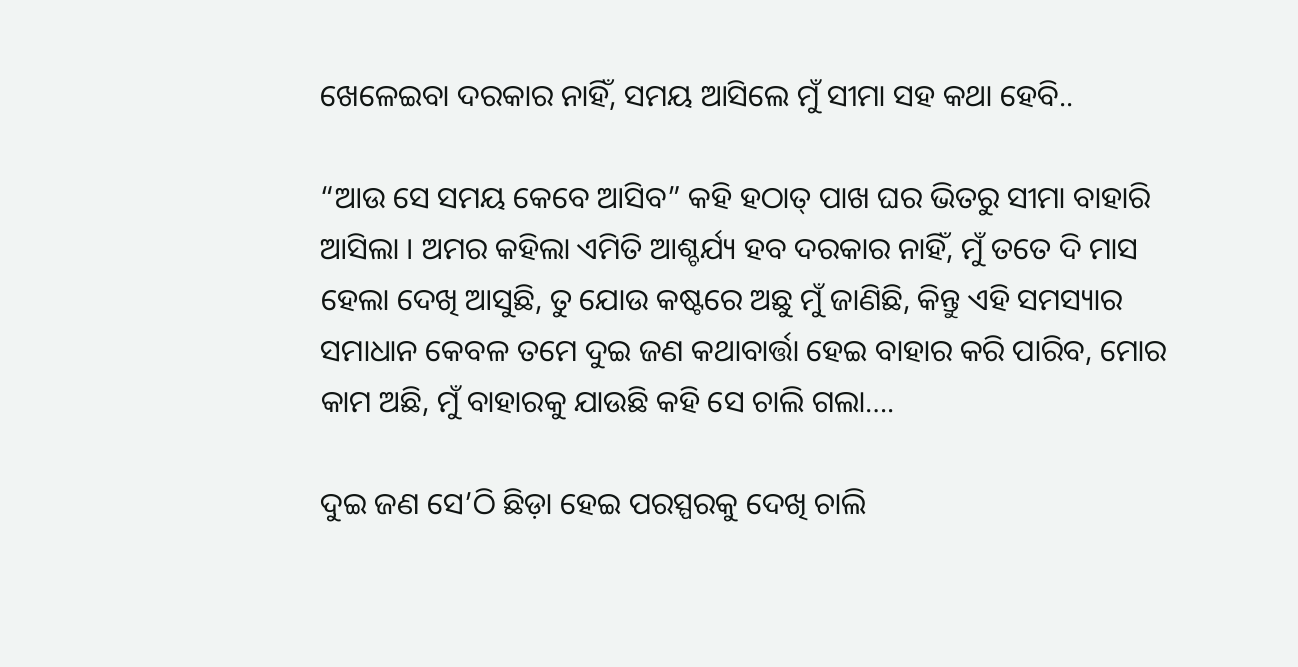ଖେଳେଇବା ଦରକାର ନାହିଁ, ସମୟ ଆସିଲେ ମୁଁ ସୀମା ସହ କଥା ହେବି..

“ଆଉ ସେ ସମୟ କେବେ ଆସିବ” କହି ହଠାତ୍ ପାଖ ଘର ଭିତରୁ ସୀମା ବାହାରି ଆସିଲା । ଅମର କହିଲା ଏମିତି ଆଶ୍ଚର୍ଯ୍ୟ ହବ ଦରକାର ନାହିଁ, ମୁଁ ତତେ ଦି ମାସ ହେଲା ଦେଖି ଆସୁଛି, ତୁ ଯୋଉ କଷ୍ଟରେ ଅଛୁ ମୁଁ ଜାଣିଛି, କିନ୍ତୁ ଏହି ସମସ୍ୟାର ସମାଧାନ କେବଳ ତମେ ଦୁଇ ଜଣ କଥାବାର୍ତ୍ତା ହେଇ ବାହାର କରି ପାରିବ, ମୋର କାମ ଅଛି, ମୁଁ ବାହାରକୁ ଯାଉଛି କହି ସେ ଚାଲି ଗଲା….

ଦୁଇ ଜଣ ସେ’ଠି ଛିଡ଼ା ହେଇ ପରସ୍ପରକୁ ଦେଖି ଚାଲି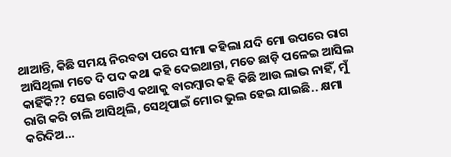ଥାଆନ୍ତି, କିଛି ସମୟ ନିରବତା ପରେ ସୀମା କହିଲା ଯଦି ମୋ ଉପରେ ରାଗ ଆସିଥିଲା ମତେ ଦି ପଦ କଥା କହି ଦେଇଥାନ୍ତା, ମତେ ଛାଡ଼ି ପଳେଇ ଆସିଲ କାହିଁକି?? ସେଇ ଗୋଟିଏ କଥାକୁ ବାରମ୍ବାର କ‌ହି କିଛି ଆଉ ଲାଭ ନାହିଁ, ମୁଁ ରାଗି କରି ଚାଲି ଆସିଥିଲି, ସେଥିପାଇଁ ମୋର ଭୁଲ ହେଇ ଯାଇଛି.. କ୍ଷମା କରିଦିଅ…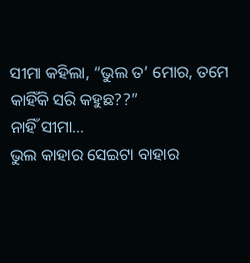ସୀମା କହିଲା, “ଭୁଲ ତ’ ମୋର, ତମେ କାହିଁକି ସରି କହୁଛ??”
ନାହିଁ ସୀମା…
ଭୁଲ କାହାର ସେଇଟା ବାହାର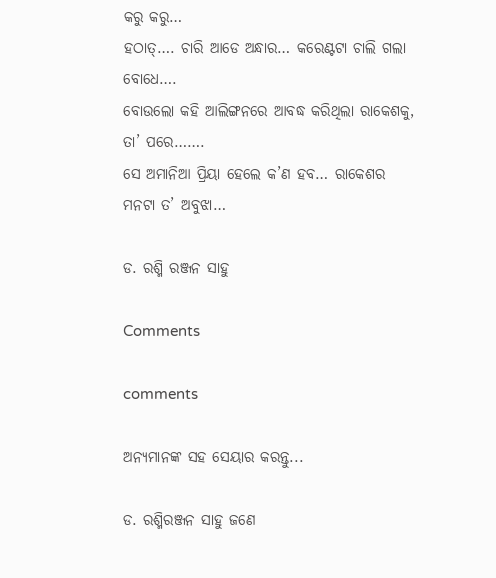କରୁ କରୁ…
ହଠାତ୍…. ଚାରି ଆଡେ ଅନ୍ଧାର… କରେଣ୍ଟଟା ଚାଲି ଗଲା ବୋଧେ….
ବୋଉଲୋ କହି ଆଲିଙ୍ଗନରେ ଆବଦ୍ଧ କରିଥିଲା ରାକେଶକୁ, ତା’ ପରେ…….
ସେ ଅମାନିଆ ପ୍ରିୟା ହେଲେ କ’ଣ ହବ… ରାକେଶର ମନଟା ତ’ ଅବୁଝା…

ଡ. ରଶ୍ମି ରଞ୍ଜନ ସାହୁ

Comments

comments

ଅନ୍ୟମାନଙ୍କ ସହ ସେୟାର କରନ୍ତୁ...

ଡ. ରଶ୍ମିରଞ୍ଜନ ସାହୁ ଜଣେ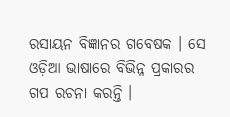ରସାୟନ ବିଜ୍ଞାନର ଗବେଷକ । ସେ ଓଡ଼ିଆ ଭାଷାରେ ବିଭିନ୍ନ ପ୍ରକାରର ଗପ ରଚନା କରନ୍ତି ।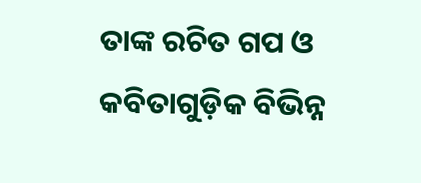ତାଙ୍କ ରଚିତ ଗପ ଓ କବିତାଗୁଡ଼ିକ ବିଭିନ୍ନ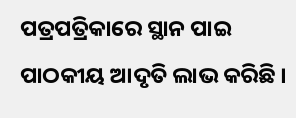ପତ୍ରପତ୍ରିକାରେ ସ୍ଥାନ ପାଇ ପାଠକୀୟ ଆଦୃତି ଲାଭ କରିଛି ।